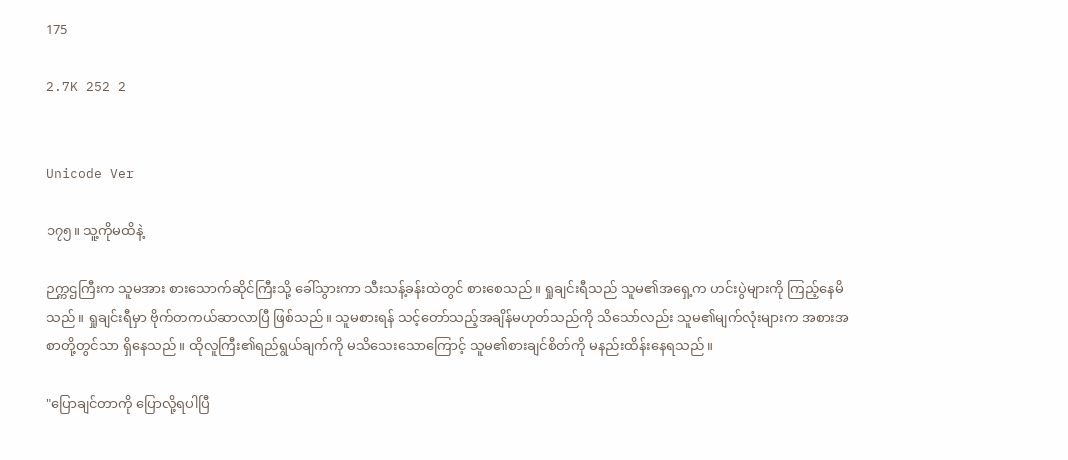175

2.7K 252 2


Unicode Ver

၁၇၅။ သူ့ကိုမထိနဲ့

ဉက္ကဌကြီးက သူမအား စားသောက်ဆိုင်ကြီးသို့ ခေါ်သွားကာ သီးသန့်ခန်းထဲတွင် စားစေသည်။ ရှုချင်းရီသည် သူမ၏အရှေ့က ဟင်းပွဲများကို ကြည့်နေမိသည်။ ရှုချင်းရီမှာ ဗိုက်တကယ်ဆာလာပြီ ဖြစ်သည်။ သူမစားရန် သင့်တော်သည့်အချိန်မဟုတ်သည်ကို သိသော်လည်း သူမ၏မျက်လုံးများက အစားအစာတို့တွင်သာ ရှိနေသည်။ ထိုလူကြီး၏ရည်ရွယ်ချက်ကို မသိသေးသောကြောင့် သူမ၏စားချင်စိတ်ကို မနည်းထိန်းနေရသည်။

"ပြောချင်တာကို ပြောလို့ရပါပြီ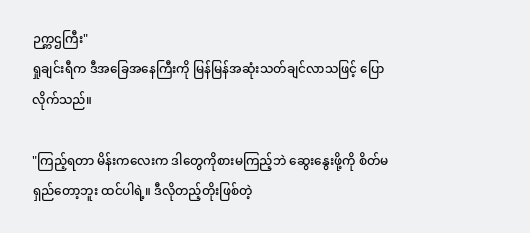ဉက္ကဌကြီး"
ရှုချင်းရီက ဒီအခြေအနေကြီးကို မြန်မြန်အဆုံးသတ်ချင်လာသဖြင့် ပြောလိုက်သည်။

"ကြည့်ရတာ မိန်းကလေးက ဒါတွေကိုစားမကြည့်ဘဲ ဆွေးနွေးဖို့ကို စိတ်မရှည်တော့ဘူး ထင်ပါရဲ့။ ဒီလိုတည့်တိုးဖြစ်တဲ့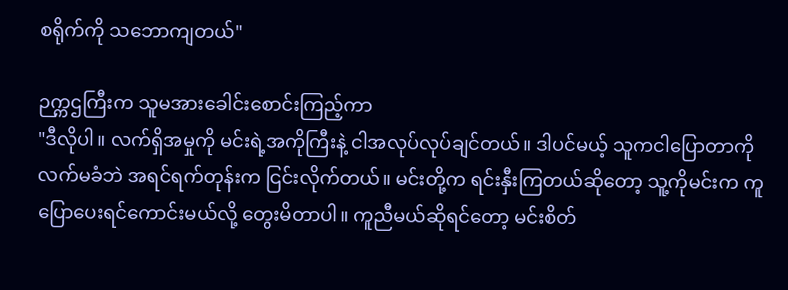စရိုက်ကို သဘောကျတယ်"

ဉက္ကဌကြီးက သူမအားခေါင်းစောင်းကြည့်ကာ
"ဒီလိုပါ။ လက်ရှိအမှုကို မင်းရဲ့အကိုကြီးနဲ့ ငါအလုပ်လုပ်ချင်တယ်။ ဒါပင်မယ့် သူကငါပြောတာကို လက်မခံဘဲ အရင်ရက်တုန်းက ငြင်းလိုက်တယ်။ မင်းတို့က ရင်းနှီးကြတယ်ဆိုတော့ သူ့ကိုမင်းက ကူပြောပေးရင်ကောင်းမယ်လို့ တွေးမိတာပါ။ ကူညီမယ်ဆိုရင်တော့ မင်းစိတ်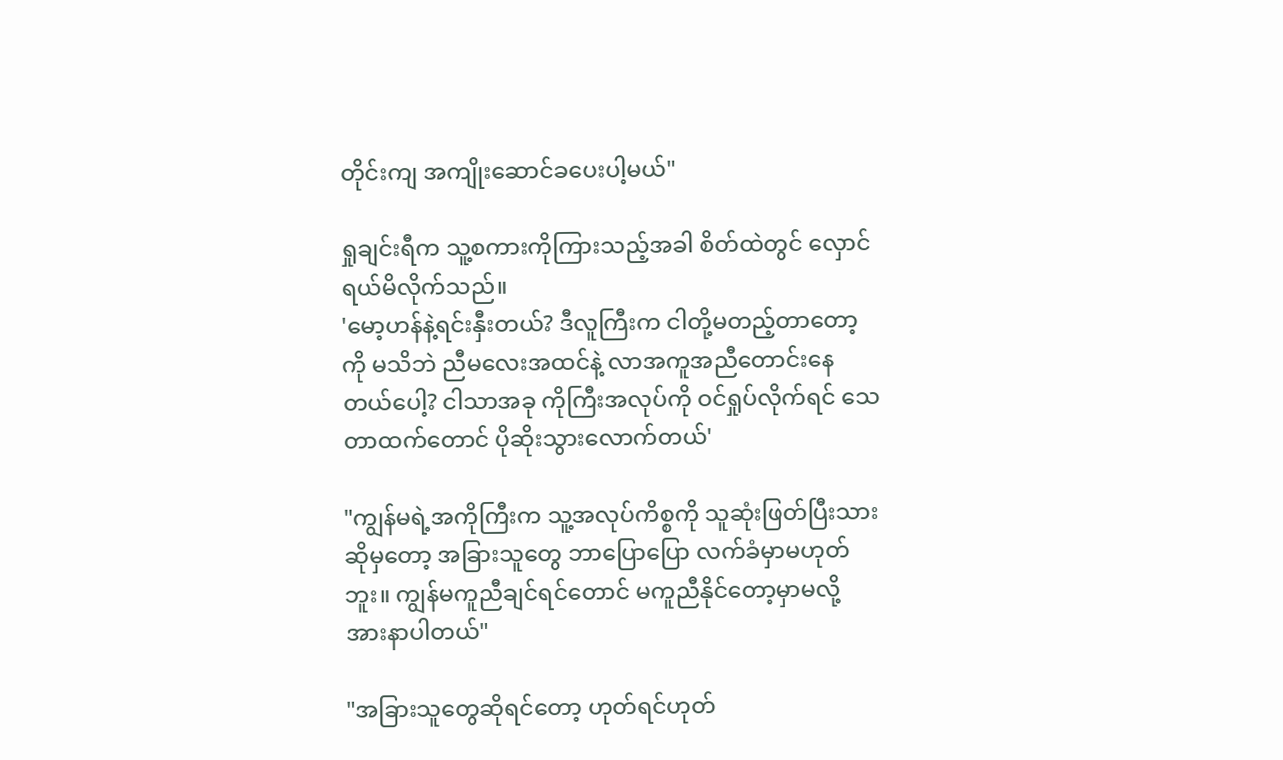တိုင်းကျ အကျိုးဆောင်ခပေးပါ့မယ်"

ရှုချင်းရီက သူ့စကားကိုကြားသည့်အခါ စိတ်ထဲတွင် လှောင်ရယ်မိလိုက်သည်။
'မော့ဟန်နဲ့ရင်းနှီးတယ်? ဒီလူကြီးက ငါတို့မတည့်တာတော့ကို မသိဘဲ ညီမလေးအထင်နဲ့ လာအကူအညီတောင်းနေတယ်ပေါ့? ငါသာအခု ကိုကြီးအလုပ်ကို ဝင်ရှုပ်လိုက်ရင် သေတာထက်တောင် ပိုဆိုးသွားလောက်တယ်'

"ကျွန်မရဲ့အကိုကြီးက သူ့အလုပ်ကိစ္စကို သူဆုံးဖြတ်ပြီးသားဆိုမှတော့ အခြားသူတွေ ဘာပြောပြော လက်ခံမှာမဟုတ်ဘူး။ ကျွန်မကူညီချင်ရင်တောင် မကူညီနိုင်တော့မှာမလို့ အားနာပါတယ်"

"အခြားသူတွေဆိုရင်တော့ ဟုတ်ရင်ဟုတ်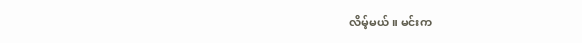လိမ့်မယ်။ မင်းက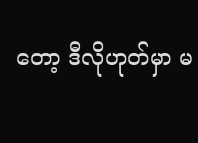တော့ ဒီလိုဟုတ်မှာ မ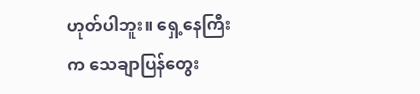ဟုတ်ပါဘူး။ ရှေ့နေကြီးက သေချာပြန်တွေး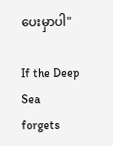ပေးမှာပါ"

If the Deep Sea forgets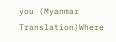you (Myanmar Translation)Where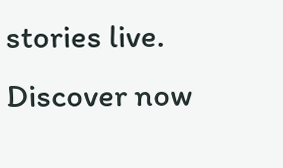stories live. Discover now